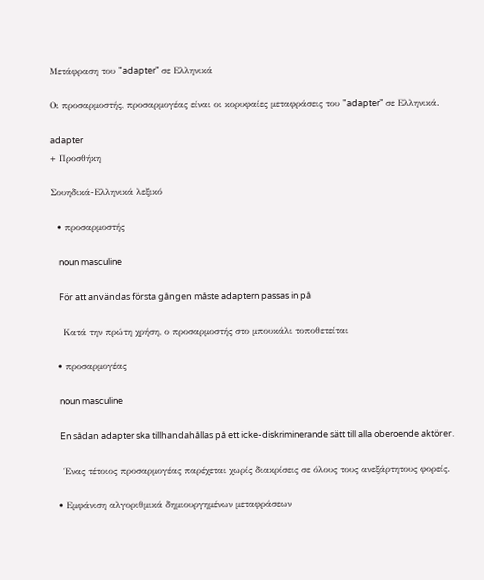Μετάφραση του "adapter" σε Ελληνικά

Οι προσαρμοστής, προσαρμογέας είναι οι κορυφαίες μεταφράσεις του "adapter" σε Ελληνικά.

adapter
+ Προσθήκη

Σουηδικά-Ελληνικά λεξικό

  • προσαρμοστής

    noun masculine

    För att användas första gången måste adaptern passas in på

    Κατά την πρώτη χρήση, ο προσαρμοστής στο μπουκάλι τοποθετείται

  • προσαρμογέας

    noun masculine

    En sådan adapter ska tillhandahållas på ett icke-diskriminerande sätt till alla oberoende aktörer.

    Ένας τέτοιος προσαρμογέας παρέχεται χωρίς διακρίσεις σε όλους τους ανεξάρτητους φορείς.

  • Εμφάνιση αλγοριθμικά δημιουργημένων μεταφράσεων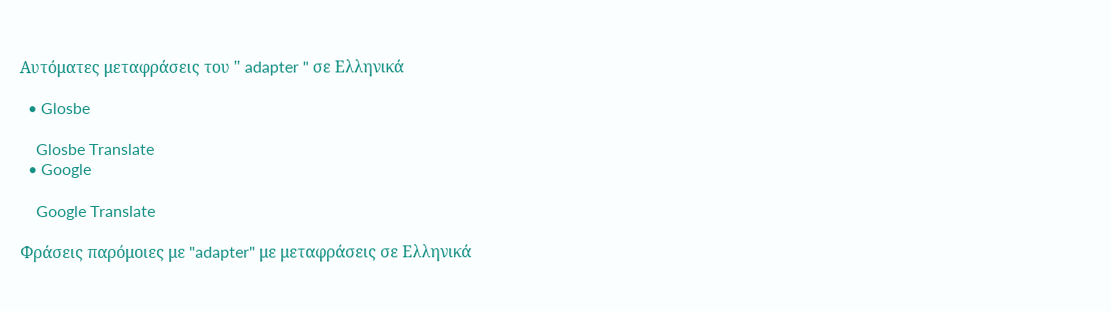Αυτόματες μεταφράσεις του " adapter " σε Ελληνικά

  • Glosbe

    Glosbe Translate
  • Google

    Google Translate

Φράσεις παρόμοιες με "adapter" με μεταφράσεις σε Ελληνικά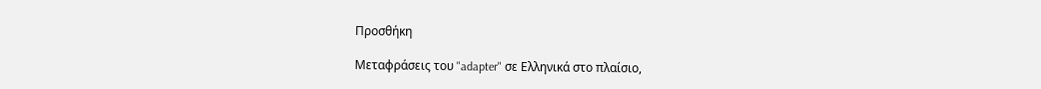Προσθήκη

Μεταφράσεις του "adapter" σε Ελληνικά στο πλαίσιο,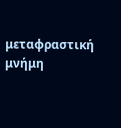μεταφραστική μνήμη